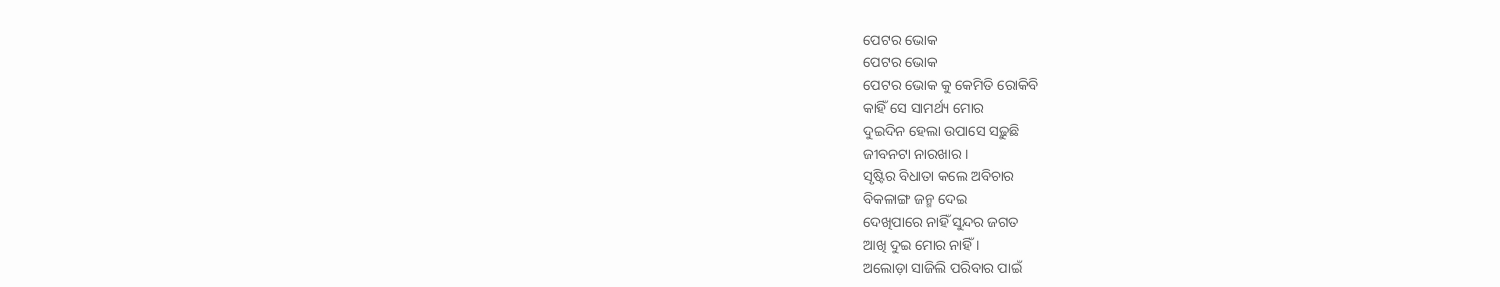ପେଟର ଭୋକ
ପେଟର ଭୋକ
ପେଟର ଭୋକ କୁ କେମିତି ରୋକିବି
କାହିଁ ସେ ସାମର୍ଥ୍ୟ ମୋର
ଦୁଇଦିନ ହେଲା ଉପାସେ ସଢ଼ୁଛି
ଜୀବନଟା ନାରଖାର ।
ସୃଷ୍ଟିର ବିଧାତା କଲେ ଅବିଚାର
ବିକଳାଙ୍ଗ ଜନ୍ମ ଦେଇ
ଦେଖିପାରେ ନାହିଁ ସୁନ୍ଦର ଜଗତ
ଆଖି ଦୁଇ ମୋର ନାହିଁ ।
ଅଲୋଡ଼ା ସାଜିଲି ପରିବାର ପାଇଁ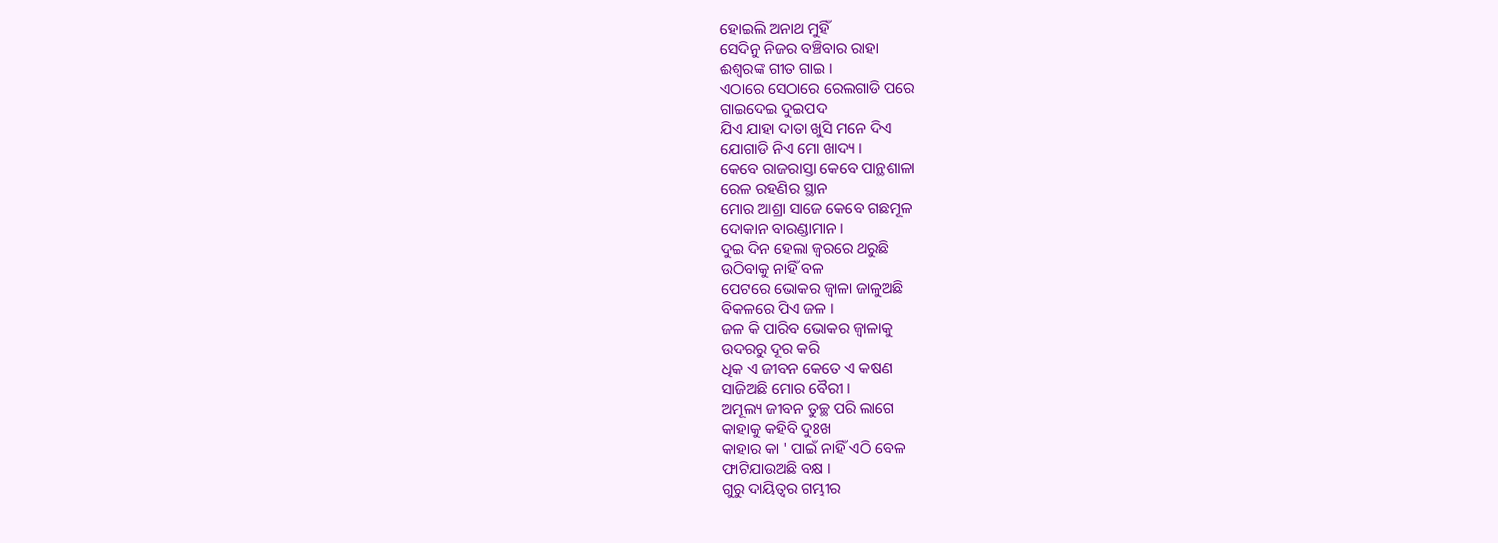ହୋଇଲି ଅନାଥ ମୁହିଁ
ସେଦିନୁ ନିଜର ବଞ୍ଚିବାର ରାହା
ଈଶ୍ୱରଙ୍କ ଗୀତ ଗାଇ ।
ଏଠାରେ ସେଠାରେ ରେଲଗାଡି ପରେ
ଗାଇଦେଇ ଦୁଇପଦ
ଯିଏ ଯାହା ଦାତା ଖୁସି ମନେ ଦିଏ
ଯୋଗାଡି ନିଏ ମୋ ଖାଦ୍ୟ ।
କେବେ ରାଜରାସ୍ତା କେବେ ପାନ୍ଥଶାଳା
ରେଳ ରହଣିର ସ୍ଥାନ
ମୋର ଆଶ୍ରା ସାଜେ କେବେ ଗଛମୂଳ
ଦୋକାନ ବାରଣ୍ଡାମାନ ।
ଦୁଇ ଦିନ ହେଲା ଜ୍ବରରେ ଥରୁଛି
ଉଠିବାକୁ ନାହିଁ ବଳ
ପେଟରେ ଭୋକର ଜ୍ୱାଳା ଜାଳୁଅଛି
ବିକଳରେ ପିଏ ଜଳ ।
ଜଳ କି ପାରିବ ଭୋକର ଜ୍ୱାଳାକୁ
ଉଦରରୁ ଦୂର କରି
ଧିକ ଏ ଜୀବନ କେତେ ଏ କଷଣ
ସାଜିଅଛି ମୋର ବୈରୀ ।
ଅମୂଲ୍ୟ ଜୀବନ ତୁଚ୍ଛ ପରି ଲାଗେ
କାହାକୁ କହିବି ଦୁଃଖ
କାହାର କା ' ପାଇଁ ନାହିଁ ଏଠି ବେଳ
ଫାଟିଯାଉଅଛି ବକ୍ଷ ।
ଗୁରୁ ଦାୟିତ୍ୱର ଗମ୍ଭୀର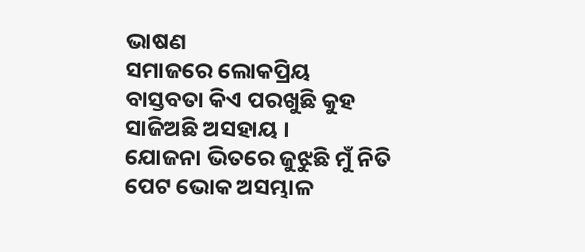ଭାଷଣ
ସମାଜରେ ଲୋକପ୍ରିୟ
ବାସ୍ତବତା କିଏ ପରଖୁଛି କୁହ
ସାଜିଅଛି ଅସହାୟ ।
ଯୋଜନା ଭିତରେ ଜୁଝୁଛି ମୁଁ ନିତି
ପେଟ ଭୋକ ଅସମ୍ଭାଳ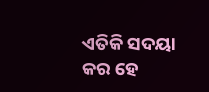ଏତିକି ସଦୟା କର ହେ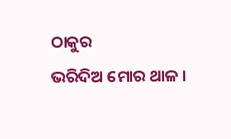ଠାକୁର
ଭରିଦିଅ ମୋର ଥାଳ ।